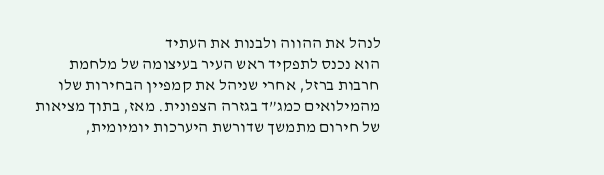לנהל את ההווה ולבנות את העתיד
הוא נכנס לתפקיד ראש העיר בעיצומה של מלחמת חרבות ברזל, אחרי שניהל את קמפיין הבחירות שלו מהמילואים כמג”ד בגזרה הצפונית. מאז, בתוך מציאות של חירום מתמשך שדורשת היערכות יומיומית,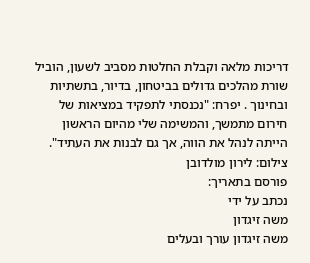דריכות מלאה וקבלת החלטות מסביב לשעון, הוביל שורת מהלכים גדולים בביטחון, בדיור, בתשתיות ובחינוך . יפרח: "נכנסתי לתפקיד במציאות של חירום מתמשך, והמשימה שלי מהיום הראשון הייתה לנהל את הווה, אך גם לבנות את העתיד". צילום: לירון מולדובן
פורסם בתאריך:
נכתב על ידי
משה זיגדון
משה זיגדון עורך ובעלים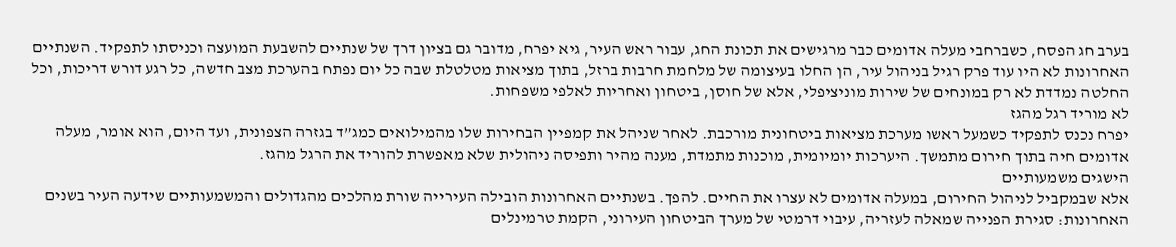בערב חג הפסח, כשברחבי מעלה אדומים כבר מרגישים את תכונת החג, עבור ראש העיר, גיא יפרח, מדובר גם בציון דרך של שנתיים להשבעת המועצה וכניסתו לתפקיד. השנתיים האחרונות לא היו עוד פרק רגיל בניהול עיר, הן החלו בעיצומה של מלחמת חרבות ברזל, בתוך מציאות מטלטלת שבה כל יום נפתח בהערכת מצב חדשה, כל רגע דורש דריכות, וכל החלטה נמדדת לא רק במונחים של שירות מוניציפלי, אלא של חוסן, ביטחון ואחריות לאלפי משפחות.
לא מוריד רגל מהגז
יפרח נכנס לתפקיד כשמעל ראשו מערכת מציאות ביטחונית מורכבת. לאחר שניהל את קמפיין הבחירות שלו מהמילואים כמג”ד בגזרה הצפונית, ועד היום, הוא אומר, מעלה אדומים חיה בתוך חירום מתמשך. היערכות יומיומית, מוכנות מתמדת, מענה מהיר ותפיסה ניהולית שלא מאפשרת להוריד את הרגל מהגז.
הישגים משמעותיים
אלא שבמקביל לניהול החירום, במעלה אדומים לא עצרו את החיים. להפך. בשנתיים האחרונות הובילה העירייה שורת מהלכים מהגדולים והמשמעותיים שידעה העיר בשנים האחרונות: סגירת הפנייה שמאלה לעזריה, עיבוי דרמטי של מערך הביטחון העירוני, הקמת טרמינלים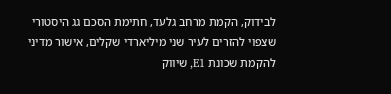לבידוק, הקמת מרחב גלעד, חתימת הסכם גג היסטורי שצפוי להזרים לעיר שני מיליארדי שקלים, אישור מדיני להקמת שכונת E1, שיווק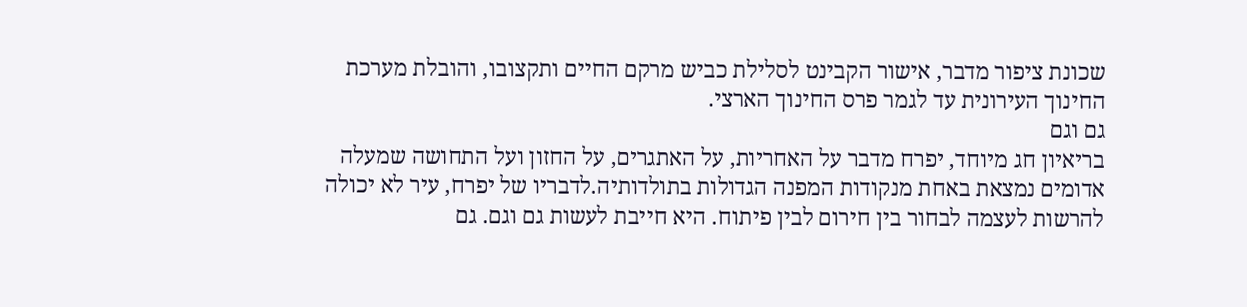שכונת ציפור מדבר, אישור הקבינט לסלילת כביש מרקם החיים ותקצובו, והובלת מערכת החינוך העירונית עד לגמר פרס החינוך הארצי.
גם וגם
בריאיון חג מיוחד, יפרח מדבר על האחריות, על האתגרים, על החזון ועל התחושה שמעלה אדומים נמצאת באחת מנקודות המפנה הגדולות בתולדותיה.לדבריו של יפרח, עיר לא יכולה להרשות לעצמה לבחור בין חירום לבין פיתוח. היא חייבת לעשות גם וגם. גם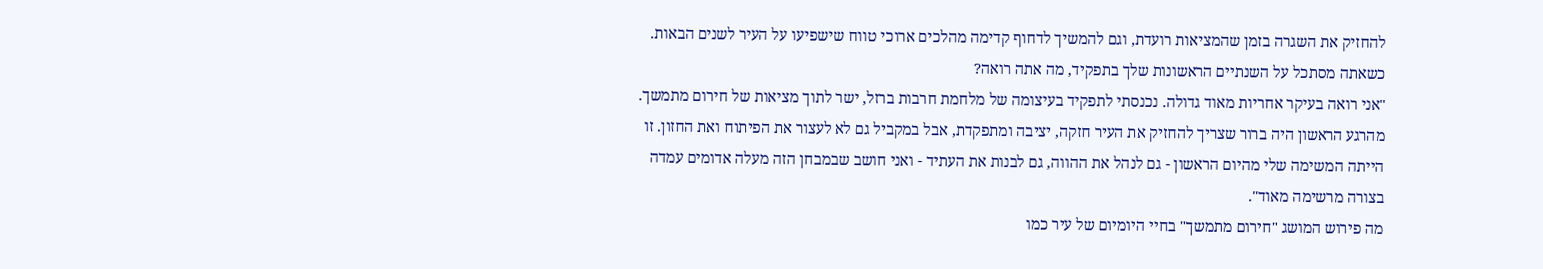להחזיק את השגרה בזמן שהמציאות רועדת, וגם להמשיך לדחוף קדימה מהלכים ארוכי טווח שישפיעו על העיר לשנים הבאות.
כשאתה מסתכל על השנתיים הראשונות שלך בתפקיד, מה אתה רואה?
"אני רואה בעיקר אחריות מאוד גדולה. נכנסתי לתפקיד בעיצומה של מלחמת חרבות ברזל, ישר לתוך מציאות של חירום מתמשך. מהרגע הראשון היה ברור שצריך להחזיק את העיר חזקה, יציבה ומתפקדת, אבל במקביל גם לא לעצור את הפיתוח ואת החזון. זו הייתה המשימה שלי מהיום הראשון - גם לנהל את ההווה, גם לבנות את העתיד - ואני חושב שבמבחן הזה מעלה אדומים עמדה בצורה מרשימה מאוד".
מה פירוש המושג "חירום מתמשך" בחיי היומיום של עיר כמו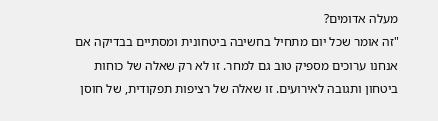מעלה אדומים?
"זה אומר שכל יום מתחיל בחשיבה ביטחונית ומסתיים בבדיקה אם אנחנו ערוכים מספיק טוב גם למחר. זו לא רק שאלה של כוחות ביטחון ותגובה לאירועים. זו שאלה של רציפות תפקודית, של חוסן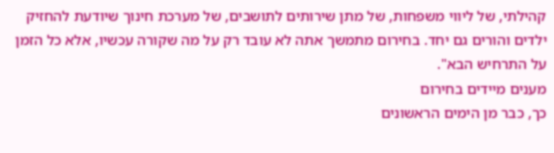קהילתי, של ליווי משפחות, של מתן שירותים לתושבים, של מערכת חינוך שיודעת להחזיק ילדים והורים גם יחד. בחירום מתמשך אתה לא עובד רק על מה שקורה עכשיו, אלא כל הזמן על התרחיש הבא".
מענים מיידים בחירום
כך, כבר מן הימים הראשונים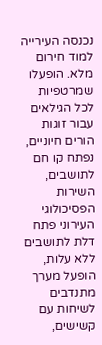נכנסה העירייה למוד חירום מלא. הופעלו שמרטפיות לכל הגילאים עבור זוגות הורים חיוניים, נפתח קו חם לתושבים, השירות הפסיכולוגי העירוני פתח דלת לתושבים ללא עלות, הופעל מערך מתנדבים לשיחות עם קשישים,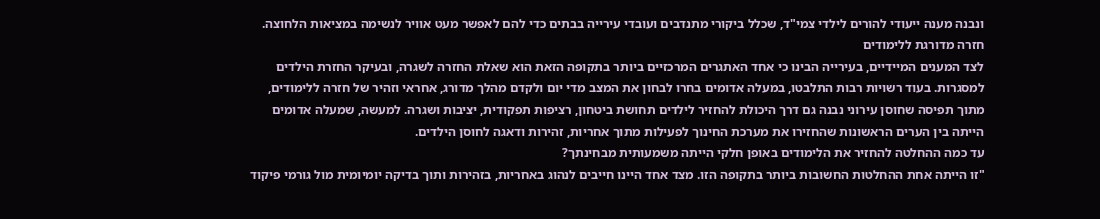ונבנה מענה ייעודי להורים לילדי צמי"ד, שכלל ביקורי מתנדבים ועובדי עירייה בבתים כדי להם לאפשר מעט אוויר לנשימה במציאות הלחוצה.
חזרה מדורגת ללימודים
לצד המענים המיידיים, בעירייה הבינו כי אחד האתגרים המרכזיים ביותר בתקופה הזאת הוא שאלת החזרה לשגרה, ובעיקר החזרת הילדים למסגרות. בעוד רשויות רבות התלבטו, במעלה אדומים בחרו לבחון את המצב מדי יום ולקדם מהלך מדורג, אחראי וזהיר של חזרה ללימודים, מתוך תפיסה שחוסן עירוני נבנה גם דרך היכולת להחזיר לילדים תחושת ביטחון, רציפות תפקודית, יציבות ושגרה. למעשה, שמעלה אדומים הייתה בין הערים הראשונות שהחזירו את מערכת החינוך לפעילות מתוך אחריות, זהירות ודאגה לחוסן הילדים.
עד כמה ההחלטה להחזיר את הלימודים באופן חלקי הייתה משמעותית מבחינתך?
"זו הייתה אחת ההחלטות החשובות ביותר בתקופה הזו. מצד אחד היינו חייבים לנהוג באחריות, בזהירות ותוך בדיקה יומיומית מול גורמי פיקוד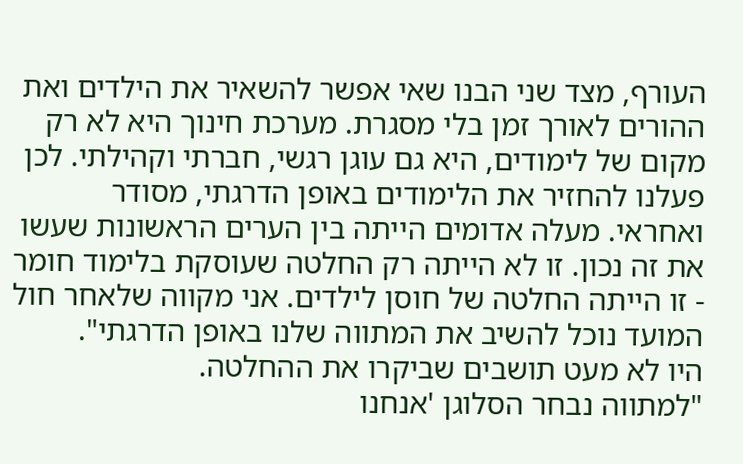העורף, מצד שני הבנו שאי אפשר להשאיר את הילדים ואת ההורים לאורך זמן בלי מסגרת. מערכת חינוך היא לא רק מקום של לימודים, היא גם עוגן רגשי, חברתי וקהילתי. לכן פעלנו להחזיר את הלימודים באופן הדרגתי, מסודר ואחראי. מעלה אדומים הייתה בין הערים הראשונות שעשו את זה נכון. זו לא הייתה רק החלטה שעוסקת בלימוד חומר - זו הייתה החלטה של חוסן לילדים. אני מקווה שלאחר חול המועד נוכל להשיב את המתווה שלנו באופן הדרגתי".
היו לא מעט תושבים שביקרו את ההחלטה.
"למתווה נבחר הסלוגן 'אנחנו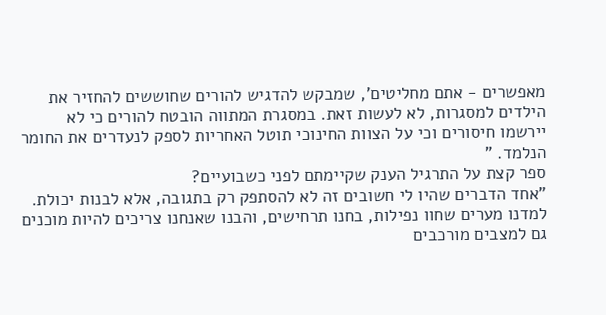מאפשרים - אתם מחליטים', שמבקש להדגיש להורים שחוששים להחזיר את הילדים למסגרות, לא לעשות זאת. במסגרת המתווה הובטח להורים כי לא יירשמו חיסורים וכי על הצוות החינוכי תוטל האחריות לספק לנעדרים את החומר הנלמד. "
ספר קצת על התרגיל הענק שקיימתם לפני כשבועיים?
"אחד הדברים שהיו לי חשובים זה לא להסתפק רק בתגובה, אלא לבנות יכולת. למדנו מערים שחוו נפילות, בחנו תרחישים, והבנו שאנחנו צריכים להיות מוכנים גם למצבים מורכבים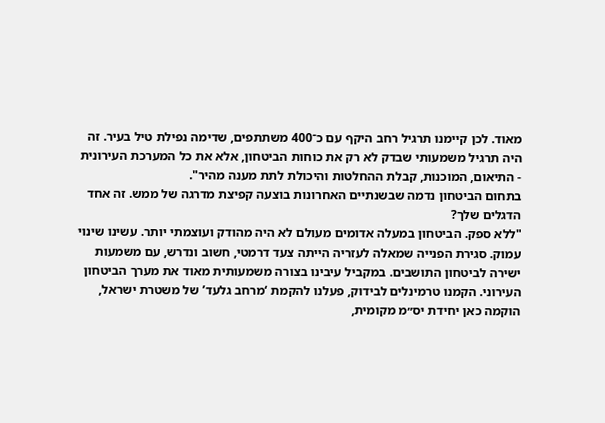מאוד. לכן קיימנו תרגיל רחב היקף עם כ־400 משתתפים, שדימה נפילת טיל בעיר. זה היה תרגיל משמעותי שבדק לא רק את כוחות הביטחון, אלא את כל המערכת העירונית - התיאום, המוכנות, קבלת ההחלטות והיכולת לתת מענה מהיר".
בתחום הביטחון נדמה שבשנתיים האחרונות בוצעה קפיצת מדרגה של ממש. זה אחד הדגלים שלך?
"ללא ספק. הביטחון במעלה אדומים מעולם לא היה מהודק ועוצמתי יותר. עשינו שינוי עמוק. סגירת הפנייה שמאלה לעזריה הייתה צעד דרמטי, חשוב ונדרש, עם משמעות ישירה לביטחון התושבים. במקביל עיבינו בצורה משמעותית מאוד את מערך הביטחון העירוני. הקמנו טרמינלים לבידוק, פעלנו להקמת ‘מרחב גלעד’ של משטרת ישראל, הוקמה כאן יחידת יס״מ מקומית,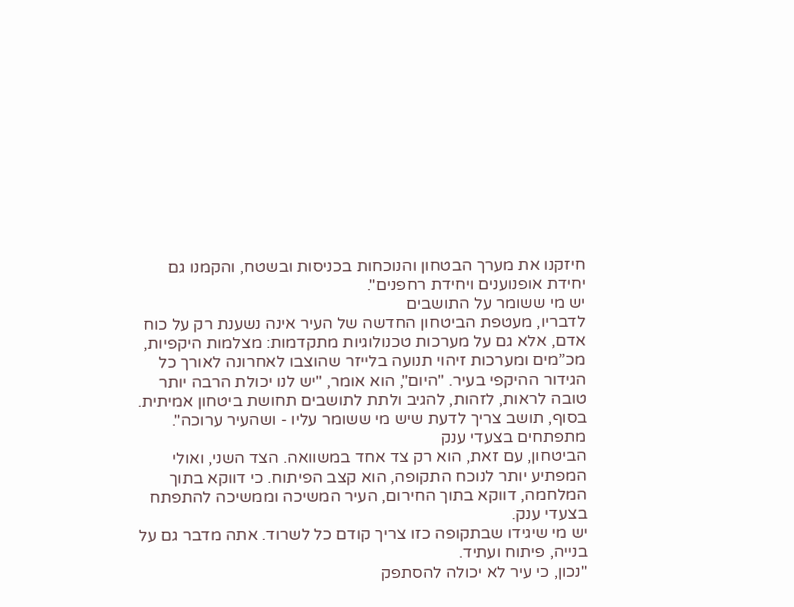חיזקנו את מערך הבטחון והנוכחות בכניסות ובשטח, והקמנו גם יחידת אופנוענים ויחידת רחפנים".
יש מי ששומר על התושבים
לדבריו, מעטפת הביטחון החדשה של העיר אינה נשענת רק על כוח אדם, אלא גם על מערכות טכנולוגיות מתקדמות: מצלמות היקפיות, מכ”מים ומערכות זיהוי תנועה בלייזר שהוצבו לאחרונה לאורך כל הגידור ההיקפי בעיר. "היום", הוא אומר, "יש לנו יכולת הרבה יותר טובה לראות, לזהות, להגיב ולתת לתושבים תחושת ביטחון אמיתית. בסוף, תושב צריך לדעת שיש מי ששומר עליו - ושהעיר ערוכה".
מתפתחים בצעדי ענק
הביטחון, עם זאת, הוא רק צד אחד במשוואה. הצד השני, ואולי המפתיע יותר לנוכח התקופה, הוא קצב הפיתוח. כי דווקא בתוך המלחמה, דווקא בתוך החירום, העיר המשיכה וממשיכה להתפתח בצעדי ענק.
יש מי שיגידו שבתקופה כזו צריך קודם כל לשרוד. אתה מדבר גם על בנייה, פיתוח ועתיד.
"נכון, כי עיר לא יכולה להסתפק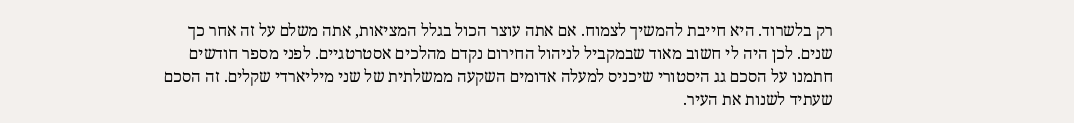רק בלשרוד. היא חייבת להמשיך לצמוח. אם אתה עוצר הכול בגלל המציאות, אתה משלם על זה אחר כך שנים. לכן היה לי חשוב מאוד שבמקביל לניהול החירום נקדם מהלכים אסטרטגיים. לפני מספר חודשים חתמנו על הסכם גג היסטורי שיכניס למעלה אדומים השקעה ממשלתית של שני מיליארדי שקלים. זה הסכם שעתיד לשנות את העיר.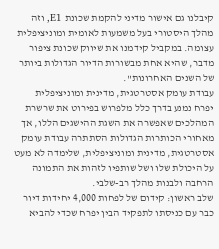קיבלנו גם אישור מדיני להקמת שכונת E1, וזה מהלך היסטורי בעל משמעות לאומית ומוניציפלית עצומה. במקביל קידמנו את שיווק שכונת ציפור מדבר, שהיא אחת מבשורות הדיור הגדולות ביותר של השנים האחרונות".
עבודת עומק אסטרטגית, מדינית ומוניציפלית
יפרח נמנע בדרך כלל מלפרוש בפירוט את שרשרת המהלכים שאפשרה את השגת ההישגים הללו, אך מאחורי הכותרות הגדולות הסתתרה עבודת עומק אסטרטגית, מדינית ומוניציפלית, שלימדה לא מעט על היכולת שלו ושל שותפיו לזהות את התמונה הרחבה ולבנות מהלך רב-שלבי.
שלב ראשון: קידום של לפחות 4,000 יחידות דיור
כבר עם כניסתו לתפקיד הבין יפרח שכדי להביא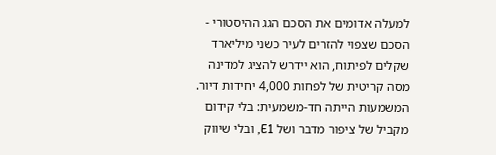למעלה אדומים את הסכם הגג ההיסטורי - הסכם שצפוי להזרים לעיר כשני מיליארד שקלים לפיתוח, הוא יידרש להציג למדינה מסה קריטית של לפחות 4,000 יחידות דיור. המשמעות הייתה חד-משמעית: בלי קידום מקביל של ציפור מדבר ושל E1, ובלי שיווק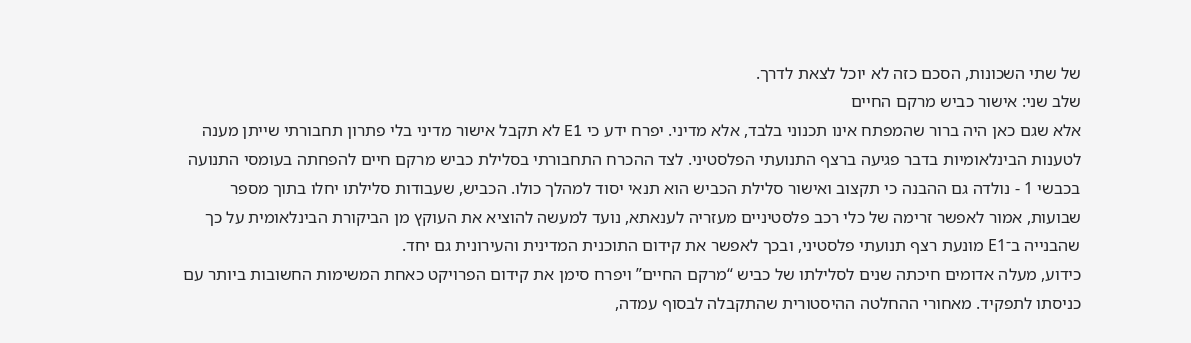של שתי השכונות, הסכם כזה לא יוכל לצאת לדרך.
שלב שני: אישור כביש מרקם החיים
אלא שגם כאן היה ברור שהמפתח אינו תכנוני בלבד, אלא מדיני. יפרח ידע כי E1 לא תקבל אישור מדיני בלי פתרון תחבורתי שייתן מענה לטענות הבינלאומיות בדבר פגיעה ברצף התנועתי הפלסטיני. לצד ההכרח התחבורתי בסלילת כביש מרקם חיים להפחתה בעומסי התנועה בכבשי 1 - נולדה גם ההבנה כי תקצוב ואישור סלילת הכביש הוא תנאי יסוד למהלך כולו. הכביש, שעבודות סלילתו יחלו בתוך מספר שבועות, אמור לאפשר זרימה של כלי רכב פלסטיניים מעזריה לענאתא, נועד למעשה להוציא את העוקץ מן הביקורת הבינלאומית על כך שהבנייה ב־E1 מונעת רצף תנועתי פלסטיני, ובכך לאפשר את קידום התוכנית המדינית והעירונית גם יחד.
כידוע, מעלה אדומים חיכתה שנים לסלילתו של כביש “מרקם החיים” ויפרח סימן את קידום הפרויקט כאחת המשימות החשובות ביותר עם כניסתו לתפקיד. מאחורי ההחלטה ההיסטורית שהתקבלה לבסוף עמדה,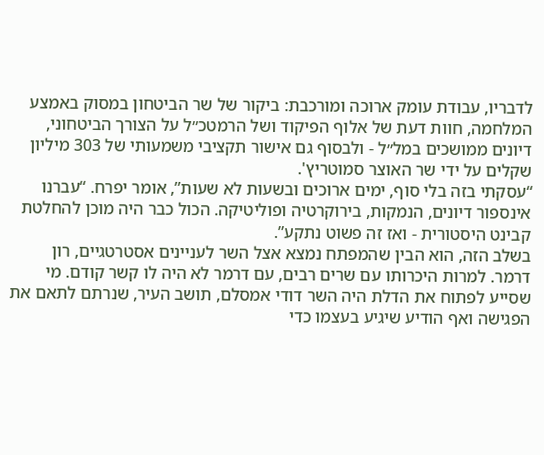לדבריו, עבודת עומק ארוכה ומורכבת: ביקור של שר הביטחון במסוק באמצע המלחמה, חוות דעת של אלוף הפיקוד ושל הרמטכ״ל על הצורך הביטחוני, דיונים ממושכים במל״ל - ולבסוף גם אישור תקציבי משמעותי של 303 מיליון שקלים על ידי שר האוצר סמוטריץ'.
“עסקתי בזה בלי סוף, ימים ארוכים ובשעות לא שעות”, אומר יפרח. “עברנו אינספור דיונים, הנמקות, בירוקרטיה ופוליטיקה. הכול כבר היה מוכן להחלטת קבינט היסטורית - ואז זה פשוט נתקע”.
בשלב הזה, הוא הבין שהמפתח נמצא אצל השר לעניינים אסטרטגיים, רון דרמר. למרות היכרותו עם שרים רבים, עם דרמר לא היה לו קשר קודם. מי שסייע לפתוח את הדלת היה השר דודי אמסלם, תושב העיר, שנרתם לתאם את הפגישה ואף הודיע שיגיע בעצמו כדי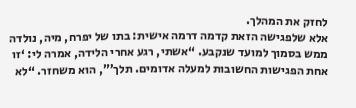לחזק את המהלך.
אלא שלפגישה הזאת קדמה דרמה אישית: בתו של יפרח, מיה, נולדה ממש בסמוך למועד שנקבע. “אשתי, רגע אחרי הלידה, אמרה לי: ‘זו אחת הפגישות החשובות למעלה אדומים. תלך’”, הוא משחזר. “לא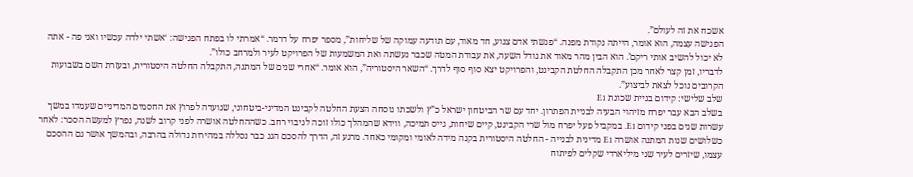אשכח את זה לעולם”.
הפגישה עצמה, הוא אומר, הייתה נקודת מפנה. “פגשתי אדם צנוע, חד מאוד, עם תודעה עמוקה של שליחות”, מספר יפרח על דרמר. “אמרתי לו בפתח הפגישה: ‘אשתי ילדה עכשיו ואני פה - אתה לא יכול להשיב אותי ריקם’. הוא הבין מהר מאוד את גודל השעה, את עבודת המטה שכבר נעשתה ואת המשמעות של הפרויקט לעיר ולמרחב כולו”.
לדבריו, זמן קצר לאחר מכן התקבלה החלטת הקבינט, והפרויקט יצא סוף סוף לדרך. “השאר היסטוריה”, הוא אומר. “אחרי שנים של המתנה, התקבלה החלטה היסטורית, ובעזרת השם בשבועות הקרובים נוכל לצאת לביצוע”.
שלב שלישי: קידום בניית שכונת E1
בשלב הבא עבר יפרח מזיהוי הבעיה לבניית הפתרון. יחד עם שר הביטחון ישראל כ”ץ ולשכתו נוסחה הצעת החלטה לקבינט המדיני-ביטחוני, שנועדה לפרוץ את החסמים המדיניים שעמדו במשך עשרות שנים בפני קידום E1. במקביל פעל יפרח מול שרי הקבינט, קיים שיחות, גייס תמיכה, ווידא שהמהלך כולו זוכה לגיבוי רחב. כשההחלטה אושרה לפני קרוב לשנה, נפרץ למעשה הסכר: לאחר כשלושים שנות המתנה אושרה E1 מדינית לבנייה - החלטה היסטורית בקנה מידה לאומי ומקומי כאחד. מרגע זה, הדרך להסכם הגג כבר נסללה במהירות גדולה בהרבה, ובהמשך אושר גם ההסכם עצמו, שיזרים לעיר שני מיליארדי שקלים לפיתוח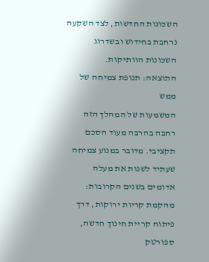השכונות החדשות, לצד השקעה נרחבת בחידוש ובשדרוג השכונות הוותיקות.
התוצאה: תנופת צמיחה של ממש
המשמעות של המהלך הזה רחבה בהרבה מעוד הסכם תקציבי. מדובר במנוע צמיחה שעתיד לשנות את מעלה אדומים בשנים הקרובות: מהקמת קריות ירוקות, דרך פיתוח קריית חינוך חדשה, ספורטק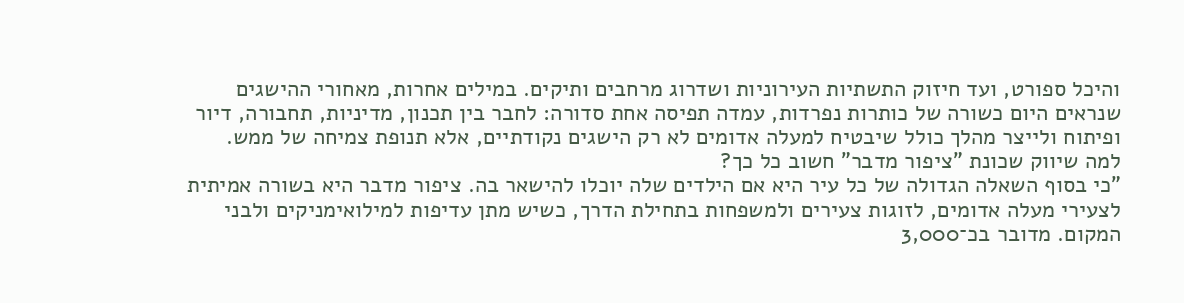והיכל ספורט, ועד חיזוק התשתיות העירוניות ושדרוג מרחבים ותיקים. במילים אחרות, מאחורי ההישגים שנראים היום כשורה של כותרות נפרדות, עמדה תפיסה אחת סדורה: לחבר בין תכנון, מדיניות, תחבורה, דיור ופיתוח ולייצר מהלך כולל שיבטיח למעלה אדומים לא רק הישגים נקודתיים, אלא תנופת צמיחה של ממש.
למה שיווק שכונת "ציפור מדבר" חשוב כל כך?
"כי בסוף השאלה הגדולה של כל עיר היא אם הילדים שלה יוכלו להישאר בה. ציפור מדבר היא בשורה אמיתית לצעירי מעלה אדומים, לזוגות צעירים ולמשפחות בתחילת הדרך, כשיש מתן עדיפות למילואימניקים ולבני המקום. מדובר בכ־3,000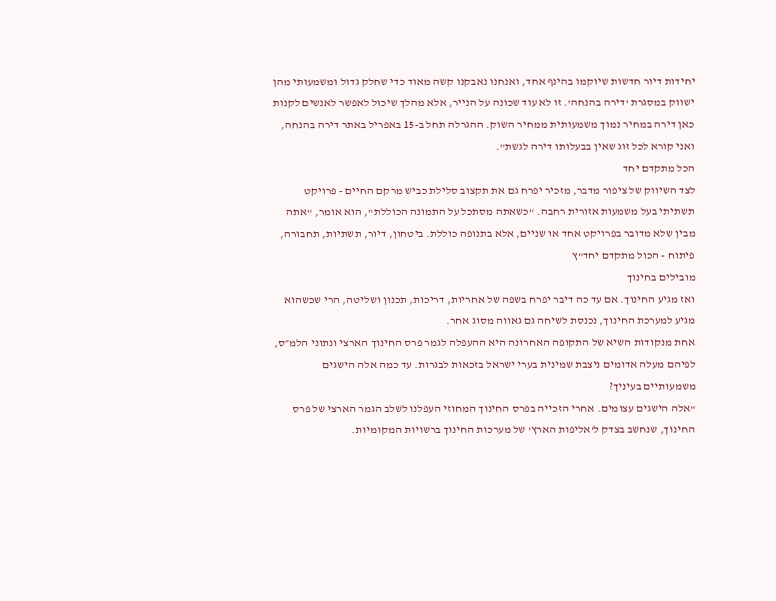יחידות דיור חדשות שיוקמו בהינף אחד, ואנחנו נאבקנו קשה מאוד כדי שחלק גדול ומשמעותי מהן ישווק במסגרת ‘דירה בהנחה’. זו לא עוד שכונה על הנייר, אלא מהלך שיכול לאפשר לאנשים לקנות כאן דירה במחיר נמוך משמעותית ממחיר השוק. ההגרלה תחל ב-15 באפריל באתר דירה בהנחה, ואני קורא לכל זוג שאין בבעלותו דירה לגשת".
הכל מתקדם יחד
לצד השיווק של ציפור מדבר, מזכיר יפרח גם את תקצוב סלילת כביש מרקם החיים - פרויקט תשתיתי בעל משמעות אזורית רחבה. “כשאתה מסתכל על התמונה הכוללת", הוא אומר, "אתה מבין שלא מדובר בפרויקט אחד או שניים, אלא בתנופה כוללת. ביטחון, דיור, תשתיות, תחבורה, פיתוח - הכול מתקדם יחד"ץ
מובילים בחינוך
ואז מגיע החינוך. אם עד כה דיבר יפרח בשפה של אחריות, דריכות, תכנון ושליטה, הרי שכשהוא מגיע למערכת החינוך, נכנסת לשיחה גם גאווה מסוג אחר.
אחת מנקודות השיא של התקופה האחרונה היא ההעפלה לגמר פרס החינוך הארצי ונתוני הלמ״ס, לפיהם מעלה אדומים ניצבת שמינית בערי ישראל בזכאות לבגרות. עד כמה אלה הישגים משמעותיים בעיניך?
"אלה הישגים עצומים. אחרי הזכייה בפרס החינוך המחוזי העפלנו לשלב הגמר הארצי של פרס החינוך, שנחשב בצדק ל’אליפות הארץ’ של מערכות החינוך ברשויות המקומיות.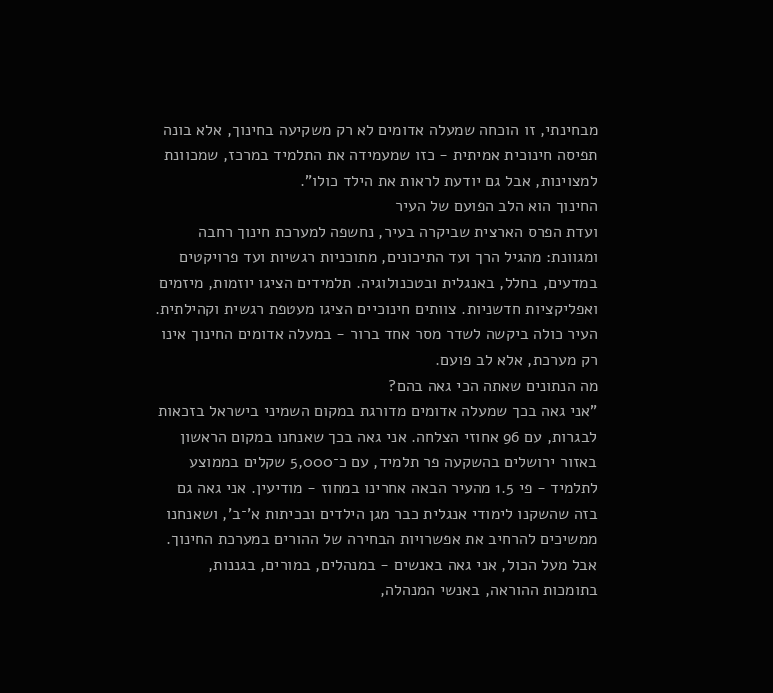מבחינתי, זו הוכחה שמעלה אדומים לא רק משקיעה בחינוך, אלא בונה תפיסה חינוכית אמיתית - כזו שמעמידה את התלמיד במרכז, שמכוונת למצוינות, אבל גם יודעת לראות את הילד כולו".
החינוך הוא הלב הפועם של העיר
ועדת הפרס הארצית שביקרה בעיר, נחשפה למערכת חינוך רחבה ומגוונת: מהגיל הרך ועד התיכונים, מתוכניות רגשיות ועד פרויקטים במדעים, בחלל, באנגלית ובטכנולוגיה. תלמידים הציגו יוזמות, מיזמים ואפליקציות חדשניות. צוותים חינוכיים הציגו מעטפת רגשית וקהילתית. העיר כולה ביקשה לשדר מסר אחד ברור - במעלה אדומים החינוך אינו רק מערכת, אלא לב פועם.
מה הנתונים שאתה הכי גאה בהם?
"אני גאה בכך שמעלה אדומים מדורגת במקום השמיני בישראל בזכאות לבגרות, עם 96 אחוזי הצלחה. אני גאה בכך שאנחנו במקום הראשון באזור ירושלים בהשקעה פר תלמיד, עם כ־5,000 שקלים בממוצע לתלמיד - פי 1.5 מהעיר הבאה אחרינו במחוז - מודיעין. אני גאה גם בזה שהשקנו לימודי אנגלית כבר מגן הילדים ובכיתות א’־ב’, ושאנחנו ממשיכים להרחיב את אפשרויות הבחירה של ההורים במערכת החינוך. אבל מעל הכול, אני גאה באנשים - במנהלים, במורים, בגננות, בתומכות ההוראה, באנשי המנהלה,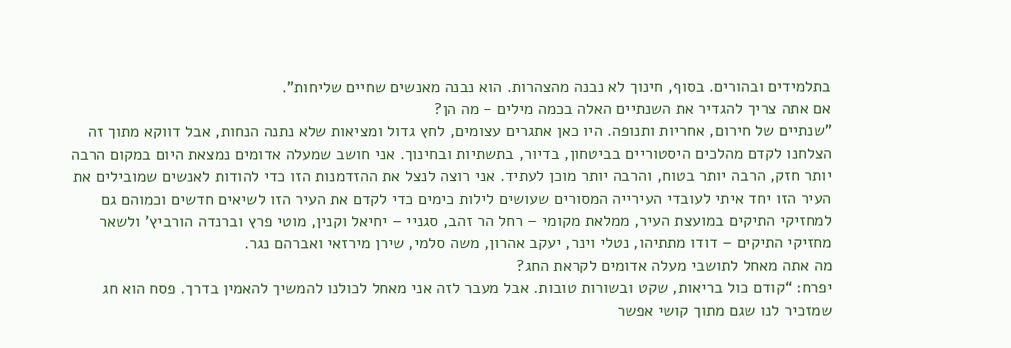בתלמידים ובהורים. בסוף, חינוך לא נבנה מהצהרות. הוא נבנה מאנשים שחיים שליחות".
אם אתה צריך להגדיר את השנתיים האלה בכמה מילים - מה הן?
"שנתיים של חירום, אחריות ותנופה. היו כאן אתגרים עצומים, לחץ גדול ומציאות שלא נתנה הנחות, אבל דווקא מתוך זה הצלחנו לקדם מהלכים היסטוריים בביטחון, בדיור, בתשתיות ובחינוך. אני חושב שמעלה אדומים נמצאת היום במקום הרבה יותר חזק, הרבה יותר בטוח, והרבה יותר מוכן לעתיד. אני רוצה לנצל את ההזדמנות הזו כדי להודות לאנשים שמובילים את העיר הזו יחד איתי לעובדי העירייה המסורים שעושים לילות כימים כדי לקדם את העיר הזו לשיאים חדשים וכמוהם גם למחזיקי התיקים במועצת העיר, ממלאת מקומי – רחל הר זהב, סגניי – יחיאל וקנין, מוטי פרץ וברנדה הורביץ' ולשאר מחזיקי התיקים – דודו מתתיהו, נטלי וינר, יעקב אהרון, משה סלמי, שירן מירזאי ואברהם נגר.
מה אתה מאחל לתושבי מעלה אדומים לקראת החג?
יפרח: “קודם כול בריאות, שקט ובשורות טובות. אבל מעבר לזה אני מאחל לכולנו להמשיך להאמין בדרך. פסח הוא חג שמזכיר לנו שגם מתוך קושי אפשר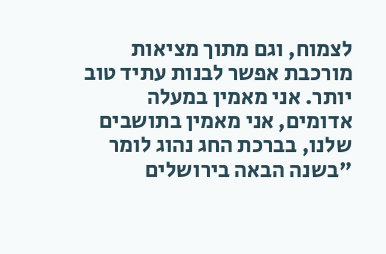לצמוח, וגם מתוך מציאות מורכבת אפשר לבנות עתיד טוב יותר. אני מאמין במעלה אדומים, אני מאמין בתושבים שלנו, בברכת החג נהוג לומר "בשנה הבאה בירושלים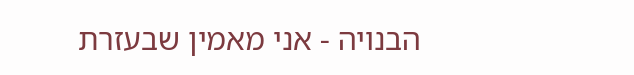הבנויה - אני מאמין שבעזרת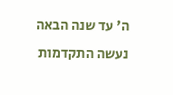ה' עד שנה הבאה נעשה התקדמות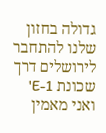גדולה בחזון שלנו להתחבר לירושלים דרך שכונת E-1' ואני מאמין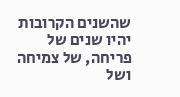שהשנים הקרובות יהיו שנים של פריחה, של צמיחה ושל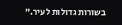בשורות גדולות לעיר.”